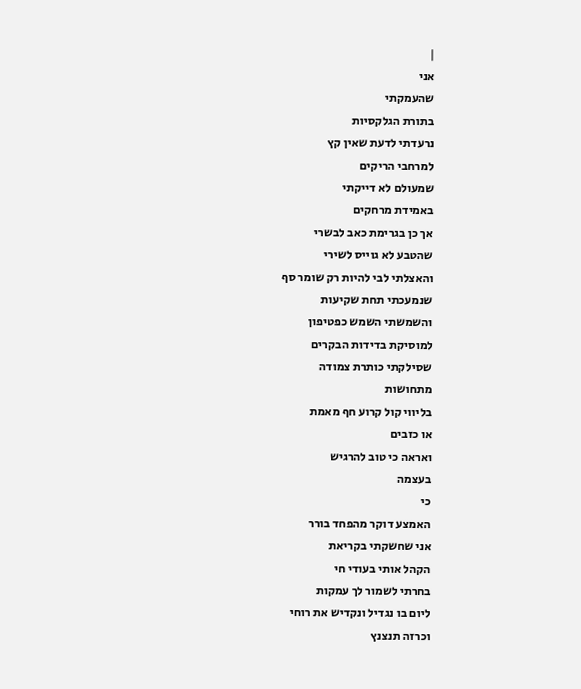|
אני
שהעמקתי
בתורת הגלקסיות
נרעדתי לדעת שאין קץ
למרחבי הריקים
שמעולם לא דייקתי
באמידת מרחקים
אך כן בגרימת כאב לבשרי
שהטבע לא גוייס לשירי
והאצלתי לבי להיות רק שומר סף
שנמעכתי תחת שקיעות
והשמשתי השמש כפטיפון
למוסיקת בדידות הבקרים
שסילקתי כותרת צמודה
מתחושות
בליווי קול קרוע חף מאמת
או כזבים
ואראה כי טוב להרגיש
בעצמה
כי
האמצע דוקר מהפחד בורר
אני שחשקתי בקריאת
הקהל אותי בעודי חי
בחרתי לשמור לך עמקות
ליום בו נגדיל ונקדיש את רוחי
וכרזה תנצנץ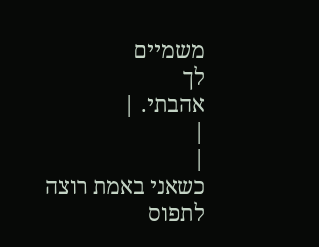משמיים
לך
אהבתי. |
|
|
כשאני באמת רוצה
לתפוס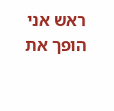ראש אני
הופך את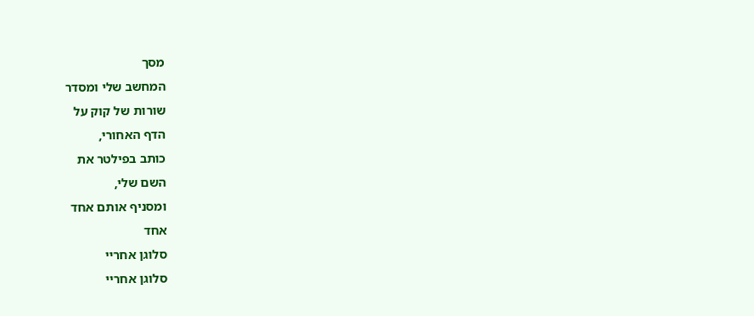מסך
המחשב שלי ומסדר
שורות של קוק על
הדף האחורי,
כותב בפילטר את
השם שלי,
ומסניף אותם אחד
אחד
סלוגן אחריי
סלוגן אחריי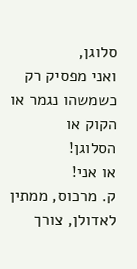סלוגן,
ואני מפסיק רק
כשמשהו נגמר או
הקוק או
הסלוגן!
או אני!
ק. מרכוס, ממתין
לאדולן, צורך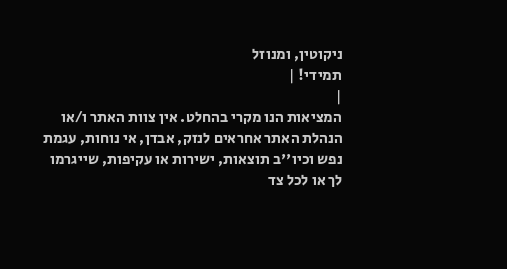ניקוטין, ומנוזל
תמידי! |
|
המציאות הנו מקרי בהחלט. אין צוות האתר ו/או
הנהלת האתר אחראים לנזק, אבדן, אי נוחות, עגמת
נפש וכיו''ב תוצאות, ישירות או עקיפות, שייגרמו
לך או לכל צד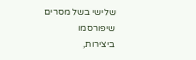שלישי בשל מסרים שיפורסמו
ביצירות,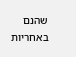שהנם באחריות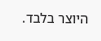היוצר בלבד.